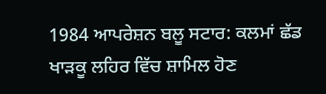1984 ਆਪਰੇਸ਼ਨ ਬਲੂ ਸਟਾਰ: ਕਲਮਾਂ ਛੱਡ ਖਾੜਕੂ ਲਹਿਰ ਵਿੱਚ ਸ਼ਾਮਿਲ ਹੋਣ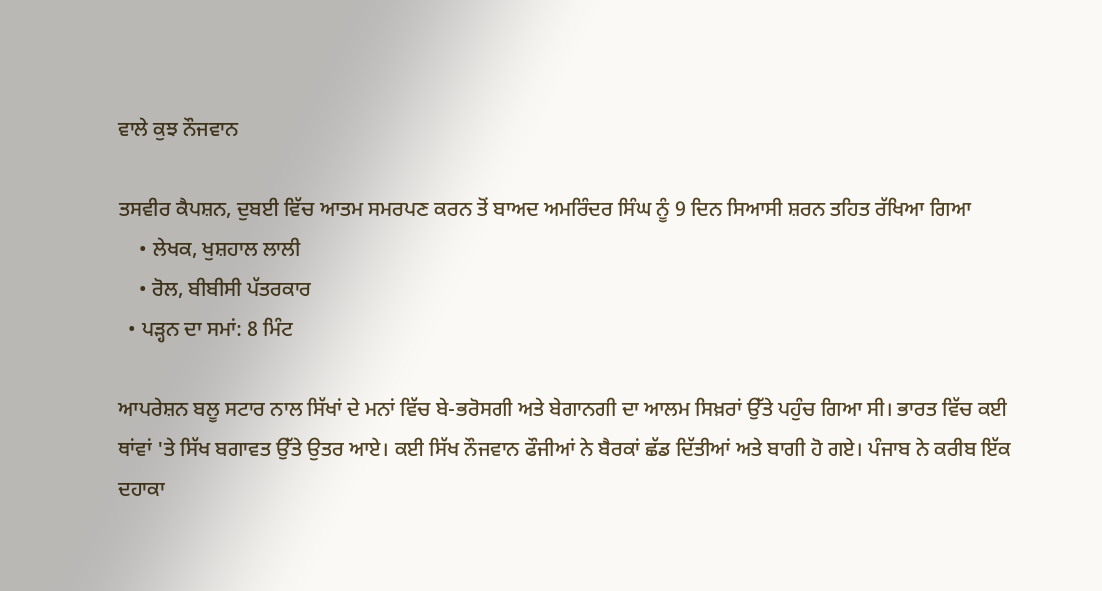ਵਾਲੇ ਕੁਝ ਨੌਜਵਾਨ

ਤਸਵੀਰ ਕੈਪਸ਼ਨ, ਦੁਬਈ ਵਿੱਚ ਆਤਮ ਸਮਰਪਣ ਕਰਨ ਤੋਂ ਬਾਅਦ ਅਮਰਿੰਦਰ ਸਿੰਘ ਨੂੰ 9 ਦਿਨ ਸਿਆਸੀ ਸ਼ਰਨ ਤਹਿਤ ਰੱਖਿਆ ਗਿਆ
    • ਲੇਖਕ, ਖੁਸ਼ਹਾਲ ਲਾਲੀ
    • ਰੋਲ, ਬੀਬੀਸੀ ਪੱਤਰਕਾਰ
  • ਪੜ੍ਹਨ ਦਾ ਸਮਾਂ: 8 ਮਿੰਟ

ਆਪਰੇਸ਼ਨ ਬਲੂ ਸਟਾਰ ਨਾਲ ਸਿੱਖਾਂ ਦੇ ਮਨਾਂ ਵਿੱਚ ਬੇ-ਭਰੋਸਗੀ ਅਤੇ ਬੇਗਾਨਗੀ ਦਾ ਆਲਮ ਸਿਖ਼ਰਾਂ ਉੱਤੇ ਪਹੁੰਚ ਗਿਆ ਸੀ। ਭਾਰਤ ਵਿੱਚ ਕਈ ਥਾਂਵਾਂ 'ਤੇ ਸਿੱਖ ਬਗਾਵਤ ਉੱਤੇ ਉਤਰ ਆਏ। ਕਈ ਸਿੱਖ ਨੌਜਵਾਨ ਫੌਜੀਆਂ ਨੇ ਬੈਰਕਾਂ ਛੱਡ ਦਿੱਤੀਆਂ ਅਤੇ ਬਾਗੀ ਹੋ ਗਏ। ਪੰਜਾਬ ਨੇ ਕਰੀਬ ਇੱਕ ਦਹਾਕਾ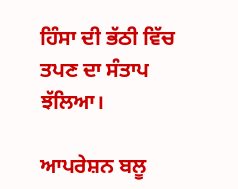ਹਿੰਸਾ ਦੀ ਭੱਠੀ ਵਿੱਚ ਤਪਣ ਦਾ ਸੰਤਾਪ ਝੱਲਿਆ।

ਆਪਰੇਸ਼ਨ ਬਲੂ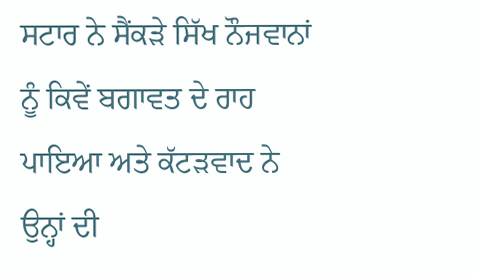ਸਟਾਰ ਨੇ ਸੈਂਕੜੇ ਸਿੱਖ ਨੌਜਵਾਨਾਂ ਨੂੰ ਕਿਵੇਂ ਬਗਾਵਤ ਦੇ ਰਾਹ ਪਾਇਆ ਅਤੇ ਕੱਟੜਵਾਦ ਨੇ ਉਨ੍ਹਾਂ ਦੀ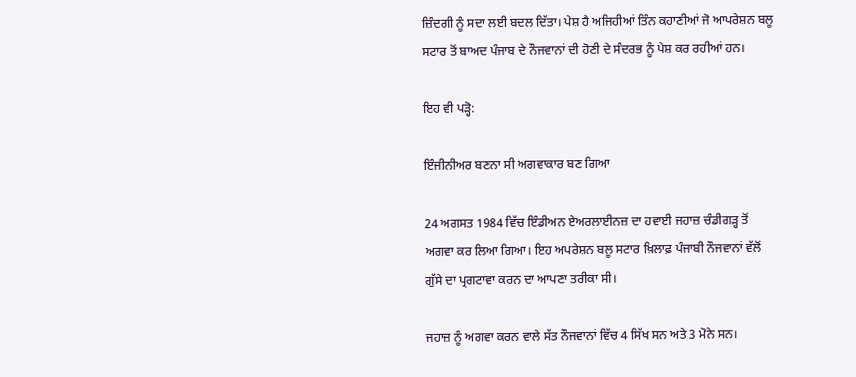ਜ਼ਿੰਦਗੀ ਨੂੰ ਸਦਾ ਲਈ ਬਦਲ ਦਿੱਤਾ। ਪੇਸ਼ ਹੈ ਅਜਿਹੀਆਂ ਤਿੰਨ ਕਹਾਣੀਆਂ ਜੋ ਆਪਰੇਸ਼ਨ ਬਲੂ ਸਟਾਰ ਤੋਂ ਬਾਅਦ ਪੰਜਾਬ ਦੇ ਨੌਜਵਾਨਾਂ ਦੀ ਹੋਣੀ ਦੇ ਸੰਦਰਭ ਨੂੰ ਪੇਸ਼ ਕਰ ਰਹੀਆਂ ਹਨ।

ਇਹ ਵੀ ਪੜ੍ਹੋ:

ਇੰਜੀਨੀਅਰ ਬਣਨਾ ਸੀ ਅਗਵਾਕਾਰ ਬਣ ਗਿਆ

24 ਅਗਸਤ 1984 ਵਿੱਚ ਇੰਡੀਅਨ ਏਅਰਲਾਈਨਜ਼ ਦਾ ਹਵਾਈ ਜਹਾਜ਼ ਚੰਡੀਗੜ੍ਹ ਤੋਂ ਅਗਵਾ ਕਰ ਲਿਆ ਗਿਆ। ਇਹ ਅਪਰੇਸ਼ਨ ਬਲੂ ਸਟਾਰ ਖ਼ਿਲਾਫ਼ ਪੰਜਾਬੀ ਨੌਜਵਾਨਾਂ ਵੱਲੋਂ ਗੁੱਸੇ ਦਾ ਪ੍ਰਗਟਾਵਾ ਕਰਨ ਦਾ ਆਪਣਾ ਤਰੀਕਾ ਸੀ।

ਜਹਾਜ਼ ਨੂੰ ਅਗਵਾ ਕਰਨ ਵਾਲੇ ਸੱਤ ਨੌਜਵਾਨਾਂ ਵਿੱਚ 4 ਸਿੱਖ ਸਨ ਅਤੇ 3 ਮੋਨੇ ਸਨ।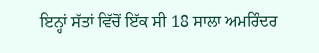ਇਨ੍ਹਾਂ ਸੱਤਾਂ ਵਿੱਚੋਂ ਇੱਕ ਸੀ 18 ਸਾਲਾ ਅਮਰਿੰਦਰ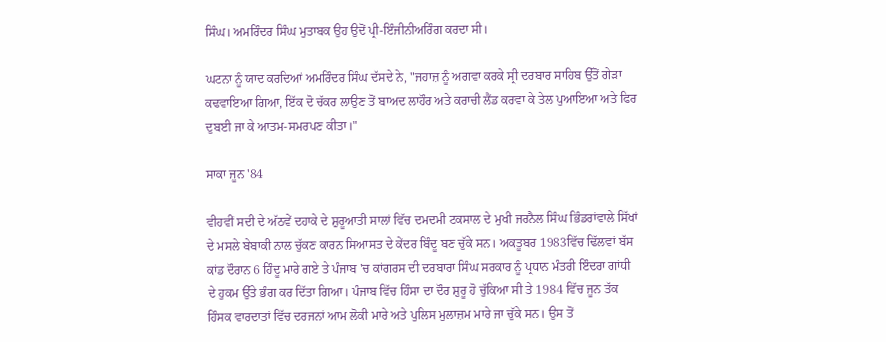ਸਿੰਘ। ਅਮਰਿੰਦਰ ਸਿੰਘ ਮੁਤਾਬਕ ਉਹ ਉਦੋਂ ਪ੍ਰੀ-ਇੰਜੀਨੀਅਰਿੰਗ ਕਰਦਾ ਸੀ।

ਘਟਨਾ ਨੂੰ ਯਾਦ ਕਰਦਿਆਂ ਅਮਰਿੰਦਰ ਸਿੰਘ ਦੱਸਦੇ ਨੇ, "ਜਹਾਜ਼ ਨੂੰ ਅਗਵਾ ਕਰਕੇ ਸ੍ਰੀ ਦਰਬਾਰ ਸਾਹਿਬ ਉੱਤੋਂ ਗੇੜਾ ਕਢਵਾਇਆ ਗਿਆ, ਇੱਕ ਦੋ ਚੱਕਰ ਲਾਉਣ ਤੋਂ ਬਾਅਦ ਲਾਹੌਰ ਅਤੇ ਕਰਾਚੀ ਲੈਂਡ ਕਰਵਾ ਕੇ ਤੇਲ ਪੁਆਇਆ ਅਤੇ ਫਿਰ ਦੁਬਈ ਜਾ ਕੇ ਆਤਮ-ਸਮਰਪਣ ਕੀਤਾ।"

ਸਾਕਾ ਜੂਨ '84

ਵੀਹਵੀਂ ਸਦੀ ਦੇ ਅੱਠਵੇਂ ਦਹਾਕੇ ਦੇ ਸ਼ੁਰੂਆਤੀ ਸਾਲਾਂ ਵਿੱਚ ਦਮਦਮੀ ਟਕਸਾਲ ਦੇ ਮੁਖੀ ਜਰਨੈਲ ਸਿੰਘ ਭਿੰਡਰਾਂਵਾਲੇ ਸਿੱਖਾਂ ਦੇ ਮਸਲੇ ਬੇਬਾਕੀ ਨਾਲ ਚੁੱਕਣ ਕਾਰਨ ਸਿਆਸਤ ਦੇ ਕੇਂਦਰ ਬਿੰਦੂ ਬਣ ਚੁੱਕੇ ਸਨ। ਅਕਤੂਬਰ 1983ਵਿੱਚ ਢਿੱਲਵਾਂ ਬੱਸ ਕਾਂਡ ਦੌਰਾਨ 6 ਹਿੰਦੂ ਮਾਰੇ ਗਏ ਤੇ ਪੰਜਾਬ 'ਚ ਕਾਂਗਰਸ ਦੀ ਦਰਬਾਰਾ ਸਿੰਘ ਸਰਕਾਰ ਨੂੰ ਪ੍ਰਧਾਨ ਮੰਤਰੀ ਇੰਦਰਾ ਗਾਂਧੀ ਦੇ ਹੁਕਮ ਉੱਤੇ ਭੰਗ ਕਰ ਦਿੱਤਾ ਗਿਆ। ਪੰਜਾਬ ਵਿੱਚ ਹਿੰਸਾ ਦਾ ਦੌਰ ਸ਼ੁਰੂ ਹੋ ਚੁੱਕਿਆ ਸੀ ਤੇ 1984 ਵਿੱਚ ਜੂਨ ਤੱਕ ਹਿੰਸਕ ਵਾਰਦਾਤਾਂ ਵਿੱਚ ਦਰਜਨਾਂ ਆਮ ਲੋਕੀ ਮਾਰੇ ਅਤੇ ਪੁਲਿਸ ਮੁਲਾਜ਼ਮ ਮਾਰੇ ਜਾ ਚੁੱਕੇ ਸਨ। ਉਸ ਤੋਂ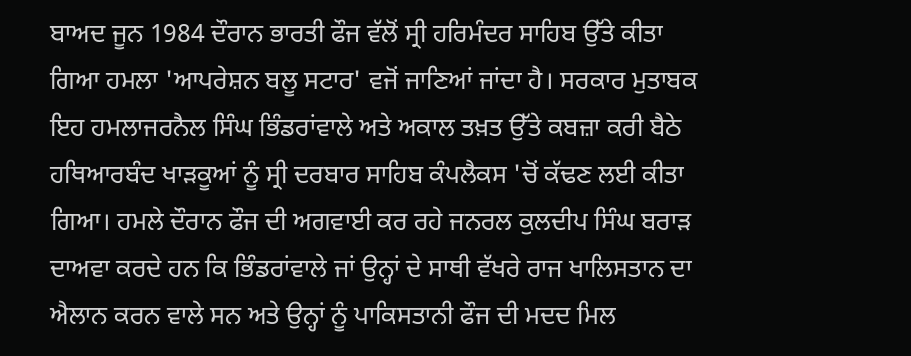ਬਾਅਦ ਜੂਨ 1984 ਦੌਰਾਨ ਭਾਰਤੀ ਫੌਜ ਵੱਲੋਂ ਸ੍ਰੀ ਹਰਿਮੰਦਰ ਸਾਹਿਬ ਉੱਤੇ ਕੀਤਾ ਗਿਆ ਹਮਲਾ 'ਆਪਰੇਸ਼ਨ ਬਲੂ ਸਟਾਰ' ਵਜੋਂ ਜਾਣਿਆਂ ਜਾਂਦਾ ਹੈ। ਸਰਕਾਰ ਮੁਤਾਬਕ ਇਹ ਹਮਲਾਜਰਨੈਲ ਸਿੰਘ ਭਿੰਡਰਾਂਵਾਲੇ ਅਤੇ ਅਕਾਲ ਤਖ਼ਤ ਉੱਤੇ ਕਬਜ਼ਾ ਕਰੀ ਬੈਠੇ ਹਥਿਆਰਬੰਦ ਖਾੜਕੂਆਂ ਨੂੰ ਸ੍ਰੀ ਦਰਬਾਰ ਸਾਹਿਬ ਕੰਪਲੈਕਸ 'ਚੋਂ ਕੱਢਣ ਲਈ ਕੀਤਾ ਗਿਆ। ਹਮਲੇ ਦੌਰਾਨ ਫੌਜ ਦੀ ਅਗਵਾਈ ਕਰ ਰਹੇ ਜਨਰਲ ਕੁਲਦੀਪ ਸਿੰਘ ਬਰਾੜ ਦਾਅਵਾ ਕਰਦੇ ਹਨ ਕਿ ਭਿੰਡਰਾਂਵਾਲੇ ਜਾਂ ਉਨ੍ਹਾਂ ਦੇ ਸਾਥੀ ਵੱਖਰੇ ਰਾਜ ਖਾਲਿਸਤਾਨ ਦਾ ਐਲਾਨ ਕਰਨ ਵਾਲੇ ਸਨ ਅਤੇ ਉਨ੍ਹਾਂ ਨੂੰ ਪਾਕਿਸਤਾਨੀ ਫੌਜ ਦੀ ਮਦਦ ਮਿਲ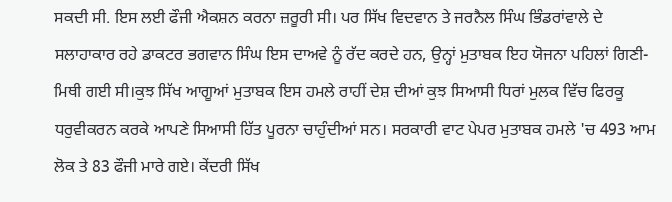ਸਕਦੀ ਸੀ. ਇਸ ਲਈ ਫੌਜੀ ਐਕਸ਼ਨ ਕਰਨਾ ਜ਼ਰੂਰੀ ਸੀ। ਪਰ ਸਿੱਖ ਵਿਦਵਾਨ ਤੇ ਜਰਨੈਲ ਸਿੰਘ ਭਿੰਡਰਾਂਵਾਲੇ ਦੇ ਸਲਾਹਾਕਾਰ ਰਹੇ ਡਾਕਟਰ ਭਗਵਾਨ ਸਿੰਘ ਇਸ ਦਾਅਵੇ ਨੂੰ ਰੱਦ ਕਰਦੇ ਹਨ, ਉਨ੍ਹਾਂ ਮੁਤਾਬਕ ਇਹ ਯੋਜਨਾ ਪਹਿਲਾਂ ਗਿਣੀ-ਮਿਥੀ ਗਈ ਸੀ।ਕੁਝ ਸਿੱਖ ਆਗੂਆਂ ਮੁਤਾਬਕ ਇਸ ਹਮਲੇ ਰਾਹੀਂ ਦੇਸ਼ ਦੀਆਂ ਕੁਝ ਸਿਆਸੀ ਧਿਰਾਂ ਮੁਲਕ ਵਿੱਚ ਫਿਰਕੂ ਧਰੁਵੀਕਰਨ ਕਰਕੇ ਆਪਣੇ ਸਿਆਸੀ ਹਿੱਤ ਪੂਰਨਾ ਚਾਹੁੰਦੀਆਂ ਸਨ। ਸਰਕਾਰੀ ਵਾਟ ਪੇਪਰ ਮੁਤਾਬਕ ਹਮਲੇ 'ਚ 493 ਆਮ ਲੋਕ ਤੇ 83 ਫੌਜੀ ਮਾਰੇ ਗਏ। ਕੇਂਦਰੀ ਸਿੱਖ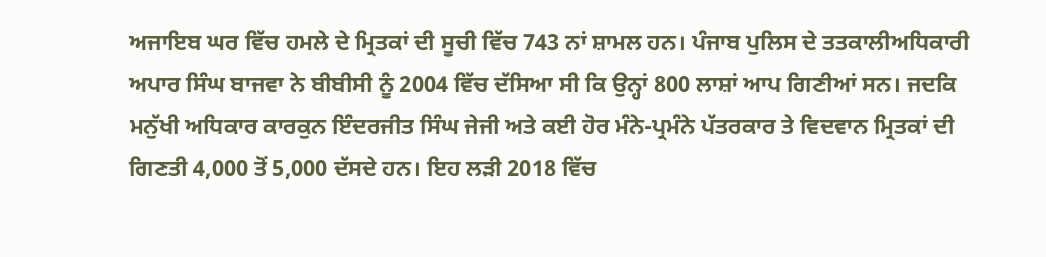ਅਜਾਇਬ ਘਰ ਵਿੱਚ ਹਮਲੇ ਦੇ ਮ੍ਰਿਤਕਾਂ ਦੀ ਸੂਚੀ ਵਿੱਚ 743 ਨਾਂ ਸ਼ਾਮਲ ਹਨ। ਪੰਜਾਬ ਪੁਲਿਸ ਦੇ ਤਤਕਾਲੀਅਧਿਕਾਰੀ ਅਪਾਰ ਸਿੰਘ ਬਾਜਵਾ ਨੇ ਬੀਬੀਸੀ ਨੂੰ 2004 ਵਿੱਚ ਦੱਸਿਆ ਸੀ ਕਿ ਉਨ੍ਹਾਂ 800 ਲਾਸ਼ਾਂ ਆਪ ਗਿਣੀਆਂ ਸਨ। ਜਦਕਿ ਮਨੁੱਖੀ ਅਧਿਕਾਰ ਕਾਰਕੁਨ ਇੰਦਰਜੀਤ ਸਿੰਘ ਜੇਜੀ ਅਤੇ ਕਈ ਹੋਰ ਮੰਨੇ-ਪ੍ਰਮੰਨੇ ਪੱਤਰਕਾਰ ਤੇ ਵਿਦਵਾਨ ਮ੍ਰਿਤਕਾਂ ਦੀ ਗਿਣਤੀ 4,000 ਤੋਂ 5,000 ਦੱਸਦੇ ਹਨ। ਇਹ ਲੜੀ 2018 ਵਿੱਚ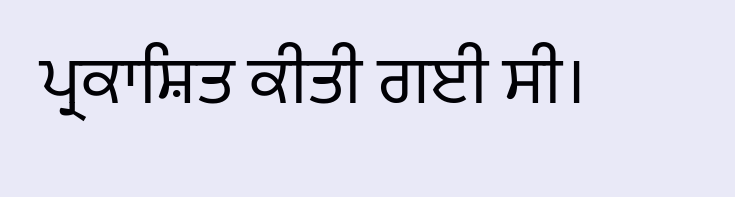ਪ੍ਰਕਾਸ਼ਿਤ ਕੀਤੀ ਗਈ ਸੀ।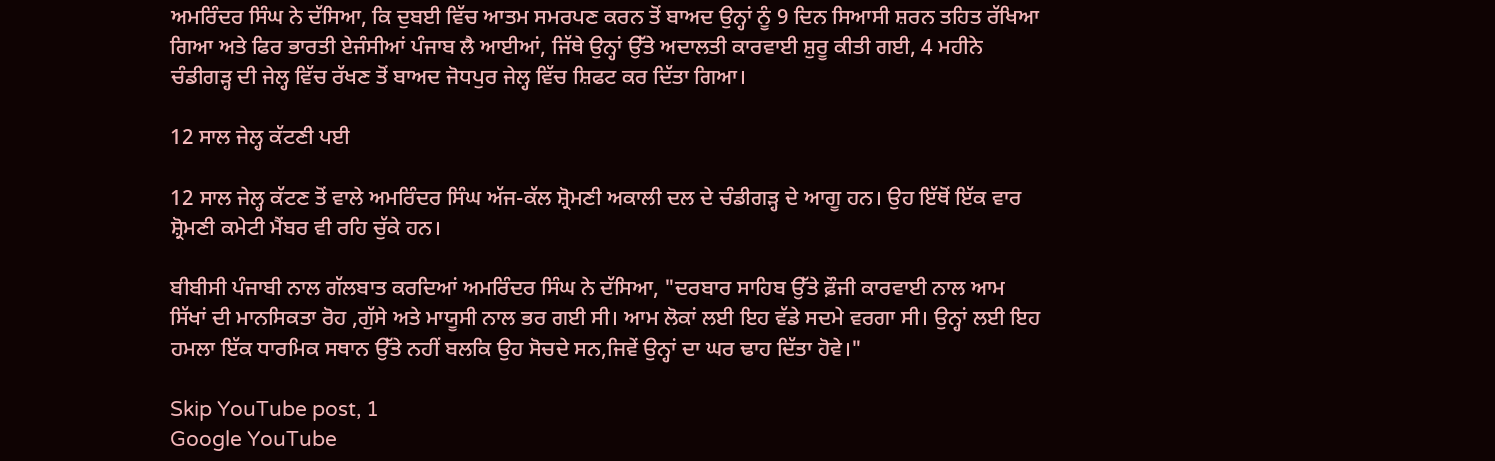ਅਮਰਿੰਦਰ ਸਿੰਘ ਨੇ ਦੱਸਿਆ, ਕਿ ਦੁਬਈ ਵਿੱਚ ਆਤਮ ਸਮਰਪਣ ਕਰਨ ਤੋਂ ਬਾਅਦ ਉਨ੍ਹਾਂ ਨੂੰ 9 ਦਿਨ ਸਿਆਸੀ ਸ਼ਰਨ ਤਹਿਤ ਰੱਖਿਆ ਗਿਆ ਅਤੇ ਫਿਰ ਭਾਰਤੀ ਏਜੰਸੀਆਂ ਪੰਜਾਬ ਲੈ ਆਈਆਂ, ਜਿੱਥੇ ਉਨ੍ਹਾਂ ਉੱਤੇ ਅਦਾਲਤੀ ਕਾਰਵਾਈ ਸ਼ੁਰੂ ਕੀਤੀ ਗਈ, 4 ਮਹੀਨੇ ਚੰਡੀਗੜ੍ਹ ਦੀ ਜੇਲ੍ਹ ਵਿੱਚ ਰੱਖਣ ਤੋਂ ਬਾਅਦ ਜੋਧਪੁਰ ਜੇਲ੍ਹ ਵਿੱਚ ਸ਼ਿਫਟ ਕਰ ਦਿੱਤਾ ਗਿਆ।

12 ਸਾਲ ਜੇਲ੍ਹ ਕੱਟਣੀ ਪਈ

12 ਸਾਲ ਜੇਲ੍ਹ ਕੱਟਣ ਤੋਂ ਵਾਲੇ ਅਮਰਿੰਦਰ ਸਿੰਘ ਅੱਜ-ਕੱਲ ਸ਼੍ਰੋਮਣੀ ਅਕਾਲੀ ਦਲ ਦੇ ਚੰਡੀਗੜ੍ਹ ਦੇ ਆਗੂ ਹਨ। ਉਹ ਇੱਥੋਂ ਇੱਕ ਵਾਰ ਸ਼੍ਰੋਮਣੀ ਕਮੇਟੀ ਮੈਂਬਰ ਵੀ ਰਹਿ ਚੁੱਕੇ ਹਨ।

ਬੀਬੀਸੀ ਪੰਜਾਬੀ ਨਾਲ ਗੱਲਬਾਤ ਕਰਦਿਆਂ ਅਮਰਿੰਦਰ ਸਿੰਘ ਨੇ ਦੱਸਿਆ, "ਦਰਬਾਰ ਸਾਹਿਬ ਉੱਤੇ ਫ਼ੌਜੀ ਕਾਰਵਾਈ ਨਾਲ ਆਮ ਸਿੱਖਾਂ ਦੀ ਮਾਨਸਿਕਤਾ ਰੋਹ ,ਗੁੱਸੇ ਅਤੇ ਮਾਯੂਸੀ ਨਾਲ ਭਰ ਗਈ ਸੀ। ਆਮ ਲੋਕਾਂ ਲਈ ਇਹ ਵੱਡੇ ਸਦਮੇ ਵਰਗਾ ਸੀ। ਉਨ੍ਹਾਂ ਲਈ ਇਹ ਹਮਲਾ ਇੱਕ ਧਾਰਮਿਕ ਸਥਾਨ ਉੱਤੇ ਨਹੀਂ ਬਲਕਿ ਉਹ ਸੋਚਦੇ ਸਨ,ਜਿਵੇਂ ਉਨ੍ਹਾਂ ਦਾ ਘਰ ਢਾਹ ਦਿੱਤਾ ਹੋਵੇ।"

Skip YouTube post, 1
Google YouTube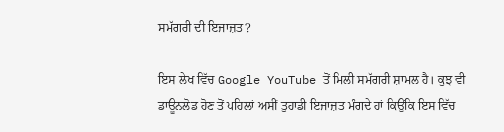ਸਮੱਗਰੀ ਦੀ ਇਜਾਜ਼ਤ?

ਇਸ ਲੇਖ ਵਿੱਚ Google YouTube ਤੋਂ ਮਿਲੀ ਸਮੱਗਰੀ ਸ਼ਾਮਲ ਹੈ। ਕੁਝ ਵੀ ਡਾਊਨਲੋਡ ਹੋਣ ਤੋਂ ਪਹਿਲਾਂ ਅਸੀਂ ਤੁਹਾਡੀ ਇਜਾਜ਼ਤ ਮੰਗਦੇ ਹਾਂ ਕਿਉਂਕਿ ਇਸ ਵਿੱਚ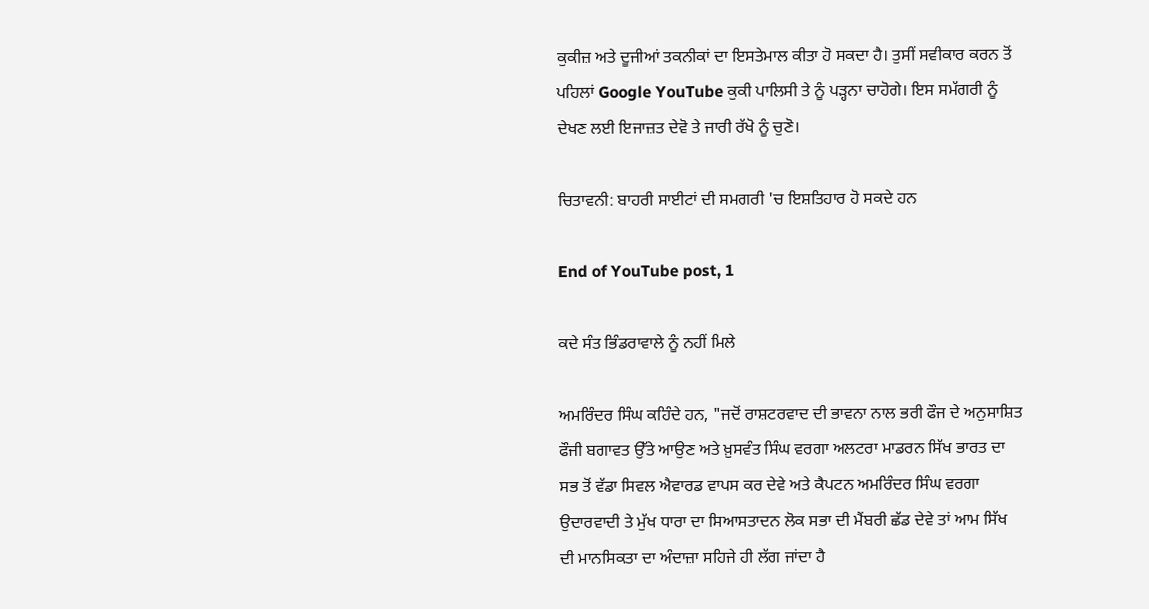ਕੁਕੀਜ਼ ਅਤੇ ਦੂਜੀਆਂ ਤਕਨੀਕਾਂ ਦਾ ਇਸਤੇਮਾਲ ਕੀਤਾ ਹੋ ਸਕਦਾ ਹੈ। ਤੁਸੀਂ ਸਵੀਕਾਰ ਕਰਨ ਤੋਂ ਪਹਿਲਾਂ Google YouTube ਕੁਕੀ ਪਾਲਿਸੀ ਤੇ ਨੂੰ ਪੜ੍ਹਨਾ ਚਾਹੋਗੇ। ਇਸ ਸਮੱਗਰੀ ਨੂੰ ਦੇਖਣ ਲਈ ਇਜਾਜ਼ਤ ਦੇਵੋ ਤੇ ਜਾਰੀ ਰੱਖੋ ਨੂੰ ਚੁਣੋ।

ਚਿਤਾਵਨੀ: ਬਾਹਰੀ ਸਾਈਟਾਂ ਦੀ ਸਮਗਰੀ 'ਚ ਇਸ਼ਤਿਹਾਰ ਹੋ ਸਕਦੇ ਹਨ

End of YouTube post, 1

ਕਦੇ ਸੰਤ ਭਿੰਡਰਾਵਾਲੇ ਨੂੰ ਨਹੀਂ ਮਿਲੇ

ਅਮਰਿੰਦਰ ਸਿੰਘ ਕਹਿੰਦੇ ਹਨ, "ਜਦੋਂ ਰਾਸ਼ਟਰਵਾਦ ਦੀ ਭਾਵਨਾ ਨਾਲ ਭਰੀ ਫੌਜ ਦੇ ਅਨੁਸਾਸ਼ਿਤ ਫੌਜੀ ਬਗਾਵਤ ਉੱਤੇ ਆਉਣ ਅਤੇ ਖ਼ੁਸਵੰਤ ਸਿੰਘ ਵਰਗਾ ਅਲਟਰਾ ਮਾਡਰਨ ਸਿੱਖ ਭਾਰਤ ਦਾ ਸਭ ਤੋਂ ਵੱਡਾ ਸਿਵਲ ਐਵਾਰਡ ਵਾਪਸ ਕਰ ਦੇਵੇ ਅਤੇ ਕੈਪਟਨ ਅਮਰਿੰਦਰ ਸਿੰਘ ਵਰਗਾ ਉਦਾਰਵਾਦੀ ਤੇ ਮੁੱਖ ਧਾਰਾ ਦਾ ਸਿਆਸਤਾਦਨ ਲੋਕ ਸਭਾ ਦੀ ਮੈਂਬਰੀ ਛੱਡ ਦੇਵੇ ਤਾਂ ਆਮ ਸਿੱਖ ਦੀ ਮਾਨਸਿਕਤਾ ਦਾ ਅੰਦਾਜ਼ਾ ਸਹਿਜੇ ਹੀ ਲੱਗ ਜਾਂਦਾ ਹੈ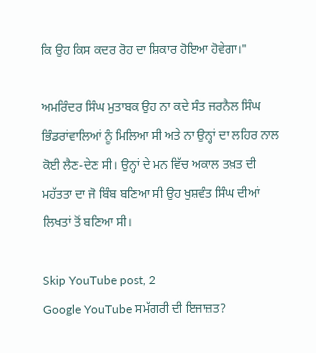ਕਿ ਉਹ ਕਿਸ ਕਦਰ ਰੋਹ ਦਾ ਸ਼ਿਕਾਰ ਹੋਇਆ ਹੋਵੇਗਾ।"

ਅਮਰਿੰਦਰ ਸਿੰਘ ਮੁਤਾਬਕ ਉਹ ਨਾ ਕਦੇ ਸੰਤ ਜਰਨੈਲ ਸਿੰਘ ਭਿੰਡਰਾਂਵਾਲਿਆਂ ਨੂੰ ਮਿਲਿਆ ਸੀ ਅਤੇ ਨਾ ਉਨ੍ਹਾਂ ਦਾ ਲਹਿਰ ਨਾਲ ਕੋਈ ਲੈਣ-ਦੇਣ ਸੀ। ਉਨ੍ਹਾਂ ਦੇ ਮਨ ਵਿੱਚ ਅਕਾਲ ਤਖ਼ਤ ਦੀ ਮਹੱਤਤਾ ਦਾ ਜੋ ਬਿੰਬ ਬਣਿਆ ਸੀ ਉਹ ਖੁਸ਼ਵੰਤ ਸਿੰਘ ਦੀਆਂ ਲਿਖਤਾਂ ਤੋਂ ਬਣਿਆ ਸੀ।

Skip YouTube post, 2
Google YouTube ਸਮੱਗਰੀ ਦੀ ਇਜਾਜ਼ਤ?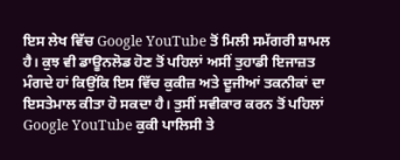ਇਸ ਲੇਖ ਵਿੱਚ Google YouTube ਤੋਂ ਮਿਲੀ ਸਮੱਗਰੀ ਸ਼ਾਮਲ ਹੈ। ਕੁਝ ਵੀ ਡਾਊਨਲੋਡ ਹੋਣ ਤੋਂ ਪਹਿਲਾਂ ਅਸੀਂ ਤੁਹਾਡੀ ਇਜਾਜ਼ਤ ਮੰਗਦੇ ਹਾਂ ਕਿਉਂਕਿ ਇਸ ਵਿੱਚ ਕੁਕੀਜ਼ ਅਤੇ ਦੂਜੀਆਂ ਤਕਨੀਕਾਂ ਦਾ ਇਸਤੇਮਾਲ ਕੀਤਾ ਹੋ ਸਕਦਾ ਹੈ। ਤੁਸੀਂ ਸਵੀਕਾਰ ਕਰਨ ਤੋਂ ਪਹਿਲਾਂ Google YouTube ਕੁਕੀ ਪਾਲਿਸੀ ਤੇ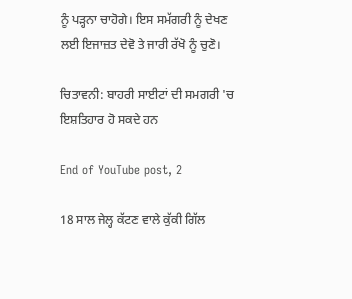ਨੂੰ ਪੜ੍ਹਨਾ ਚਾਹੋਗੇ। ਇਸ ਸਮੱਗਰੀ ਨੂੰ ਦੇਖਣ ਲਈ ਇਜਾਜ਼ਤ ਦੇਵੋ ਤੇ ਜਾਰੀ ਰੱਖੋ ਨੂੰ ਚੁਣੋ।

ਚਿਤਾਵਨੀ: ਬਾਹਰੀ ਸਾਈਟਾਂ ਦੀ ਸਮਗਰੀ 'ਚ ਇਸ਼ਤਿਹਾਰ ਹੋ ਸਕਦੇ ਹਨ

End of YouTube post, 2

18 ਸਾਲ ਜੇਲ੍ਹ ਕੱਟਣ ਵਾਲੇ ਕੁੱਕੀ ਗਿੱਲ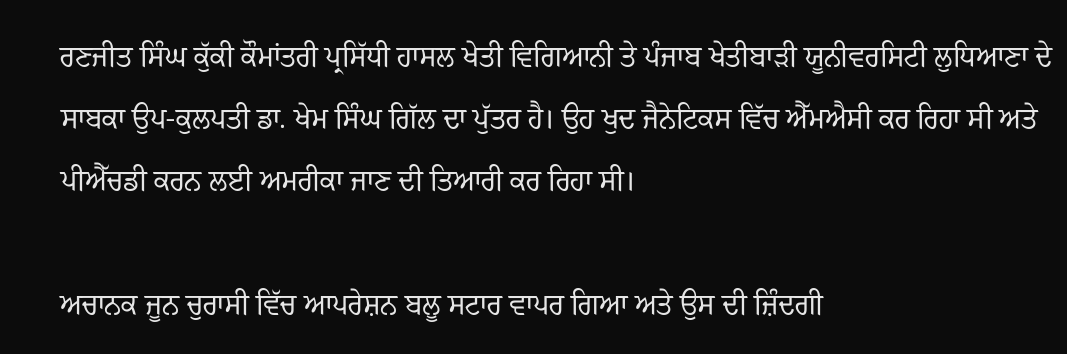ਰਣਜੀਤ ਸਿੰਘ ਕੁੱਕੀ ਕੌਮਾਂਤਰੀ ਪ੍ਰਸਿੱਧੀ ਹਾਸਲ ਖੇਤੀ ਵਿਗਿਆਨੀ ਤੇ ਪੰਜਾਬ ਖੇਤੀਬਾੜੀ ਯੂਨੀਵਰਸਿਟੀ ਲੁਧਿਆਣਾ ਦੇ ਸਾਬਕਾ ਉਪ-ਕੁਲਪਤੀ ਡਾ. ਖੇਮ ਸਿੰਘ ਗਿੱਲ ਦਾ ਪੁੱਤਰ ਹੈ। ਉਹ ਖੁਦ ਜੈਨੇਟਿਕਸ ਵਿੱਚ ਐੱਮਐਸੀ ਕਰ ਰਿਹਾ ਸੀ ਅਤੇ ਪੀਐੱਚਡੀ ਕਰਨ ਲਈ ਅਮਰੀਕਾ ਜਾਣ ਦੀ ਤਿਆਰੀ ਕਰ ਰਿਹਾ ਸੀ।

ਅਚਾਨਕ ਜੂਨ ਚੁਰਾਸੀ ਵਿੱਚ ਆਪਰੇਸ਼ਨ ਬਲੂ ਸਟਾਰ ਵਾਪਰ ਗਿਆ ਅਤੇ ਉਸ ਦੀ ਜ਼ਿੰਦਗੀ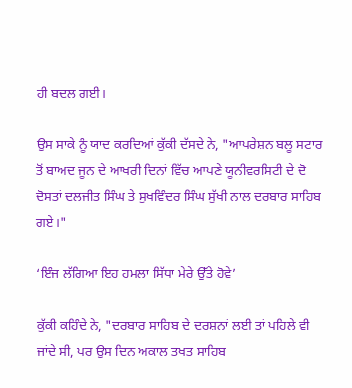ਹੀ ਬਦਲ ਗਈ।

ਉਸ ਸਾਕੇ ਨੂੰ ਯਾਦ ਕਰਦਿਆਂ ਕੁੱਕੀ ਦੱਸਦੇ ਨੇ, "ਆਪਰੇਸ਼ਨ ਬਲੂ ਸਟਾਰ ਤੋਂ ਬਾਅਦ ਜੂਨ ਦੇ ਆਖਰੀ ਦਿਨਾਂ ਵਿੱਚ ਆਪਣੇ ਯੂਨੀਵਰਸਿਟੀ ਦੇ ਦੋ ਦੋਸਤਾਂ ਦਲਜੀਤ ਸਿੰਘ ਤੇ ਸੁਖਵਿੰਦਰ ਸਿੰਘ ਸੁੱਖੀ ਨਾਲ ਦਰਬਾਰ ਸਾਹਿਬ ਗਏ।"

‘ਇੰਜ ਲੱਗਿਆ ਇਹ ਹਮਲਾ ਸਿੱਧਾ ਮੇਰੇ ਉੱਤੇ ਹੋਵੇ’

ਕੁੱਕੀ ਕਹਿੰਦੇ ਨੇ, "ਦਰਬਾਰ ਸਾਹਿਬ ਦੇ ਦਰਸ਼ਨਾਂ ਲਈ ਤਾਂ ਪਹਿਲੇ ਵੀ ਜਾਂਦੇ ਸੀ, ਪਰ ਉਸ ਦਿਨ ਅਕਾਲ ਤਖਤ ਸਾਹਿਬ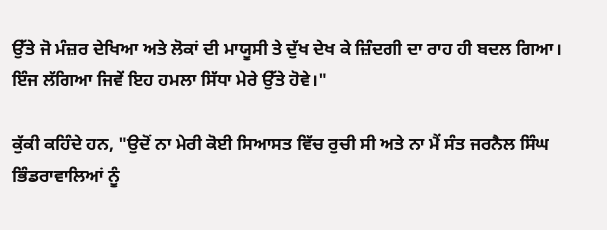ਉੱਤੇ ਜੋ ਮੰਜ਼ਰ ਦੇਖਿਆ ਅਤੇ ਲੋਕਾਂ ਦੀ ਮਾਯੂਸੀ ਤੇ ਦੁੱਖ ਦੇਖ ਕੇ ਜ਼ਿੰਦਗੀ ਦਾ ਰਾਹ ਹੀ ਬਦਲ ਗਿਆ। ਇੰਜ ਲੱਗਿਆ ਜਿਵੇਂ ਇਹ ਹਮਲਾ ਸਿੱਧਾ ਮੇਰੇ ਉੱਤੇ ਹੋਵੇ।"

ਕੁੱਕੀ ਕਹਿੰਦੇ ਹਨ, "ਉਦੋਂ ਨਾ ਮੇਰੀ ਕੋਈ ਸਿਆਸਤ ਵਿੱਚ ਰੁਚੀ ਸੀ ਅਤੇ ਨਾ ਮੈਂ ਸੰਤ ਜਰਨੈਲ ਸਿੰਘ ਭਿੰਡਰਾਵਾਲਿਆਂ ਨੂੰ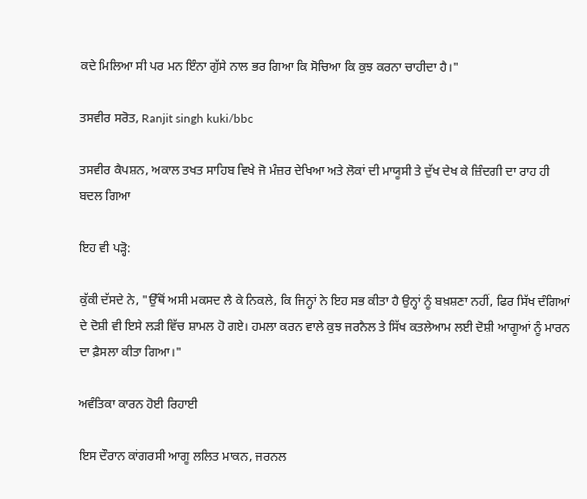ਕਦੇ ਮਿਲਿਆ ਸੀ ਪਰ ਮਨ ਇੰਨਾ ਗੁੱਸੇ ਨਾਲ ਭਰ ਗਿਆ ਕਿ ਸੋਚਿਆ ਕਿ ਕੁਝ ਕਰਨਾ ਚਾਹੀਦਾ ਹੈ।"

ਤਸਵੀਰ ਸਰੋਤ, Ranjit singh kuki/bbc

ਤਸਵੀਰ ਕੈਪਸ਼ਨ, ਅਕਾਲ ਤਖਤ ਸਾਹਿਬ ਵਿਖੇ ਜੋ ਮੰਜ਼ਰ ਦੇਖਿਆ ਅਤੇ ਲੋਕਾਂ ਦੀ ਮਾਯੂਸੀ ਤੇ ਦੁੱਖ ਦੇਖ ਕੇ ਜ਼ਿੰਦਗੀ ਦਾ ਰਾਹ ਹੀ ਬਦਲ ਗਿਆ

ਇਹ ਵੀ ਪੜ੍ਹੋ:

ਕੁੱਕੀ ਦੱਸਦੇ ਨੇ, "ਉੱਥੋਂ ਅਸੀ ਮਕਸਦ ਲੈ ਕੇ ਨਿਕਲੇ, ਕਿ ਜਿਨ੍ਹਾਂ ਨੇ ਇਹ ਸਭ ਕੀਤਾ ਹੈ ਉਨ੍ਹਾਂ ਨੂੰ ਬਖ਼ਸ਼ਣਾ ਨਹੀਂ, ਫਿਰ ਸਿੱਖ ਦੰਗਿਆਂ ਦੇ ਦੋਸ਼ੀ ਵੀ ਇਸੇ ਲੜੀ ਵਿੱਚ ਸ਼ਾਮਲ ਹੋ ਗਏ। ਹਮਲਾ ਕਰਨ ਵਾਲੇ ਕੁਝ ਜਰਨੈਲ ਤੇ ਸਿੱਖ ਕਤਲੇਆਮ ਲਈ ਦੋਸ਼ੀ ਆਗੂਆਂ ਨੂੰ ਮਾਰਨ ਦਾ ਫ਼ੈਸਲਾ ਕੀਤਾ ਗਿਆ।"

ਅਵੰਤਿਕਾ ਕਾਰਨ ਹੋਈ ਰਿਹਾਈ

ਇਸ ਦੌਰਾਨ ਕਾਂਗਰਸੀ ਆਗੂ ਲਲਿਤ ਮਾਕਨ, ਜਰਨਲ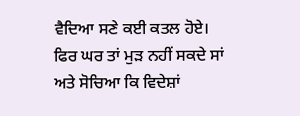ਵੈਦਿਆ ਸਣੇ ਕਈ ਕਤਲ ਹੋਏ। ਫਿਰ ਘਰ ਤਾਂ ਮੁੜ ਨਹੀਂ ਸਕਦੇ ਸਾਂ ਅਤੇ ਸੋਚਿਆ ਕਿ ਵਿਦੇਸ਼ਾਂ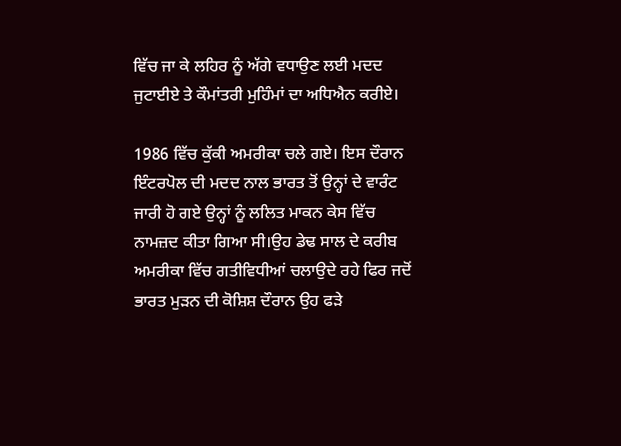ਵਿੱਚ ਜਾ ਕੇ ਲਹਿਰ ਨੂੰ ਅੱਗੇ ਵਧਾਉਣ ਲਈ ਮਦਦ ਜੁਟਾਈਏ ਤੇ ਕੌਮਾਂਤਰੀ ਮੁਹਿੰਮਾਂ ਦਾ ਅਧਿਐਨ ਕਰੀਏ।

1986 ਵਿੱਚ ਕੁੱਕੀ ਅਮਰੀਕਾ ਚਲੇ ਗਏ। ਇਸ ਦੌਰਾਨ ਇੰਟਰਪੋਲ ਦੀ ਮਦਦ ਨਾਲ ਭਾਰਤ ਤੋਂ ਉਨ੍ਹਾਂ ਦੇ ਵਾਰੰਟ ਜਾਰੀ ਹੋ ਗਏ ਉਨ੍ਹਾਂ ਨੂੰ ਲਲਿਤ ਮਾਕਨ ਕੇਸ ਵਿੱਚ ਨਾਮਜ਼ਦ ਕੀਤਾ ਗਿਆ ਸੀ।ਉਹ ਡੇਢ ਸਾਲ ਦੇ ਕਰੀਬ ਅਮਰੀਕਾ ਵਿੱਚ ਗਤੀਵਿਧੀਆਂ ਚਲਾਉਦੇ ਰਹੇ ਫਿਰ ਜਦੋਂ ਭਾਰਤ ਮੁੜਨ ਦੀ ਕੋਸ਼ਿਸ਼ ਦੌਰਾਨ ਉਹ ਫੜੇ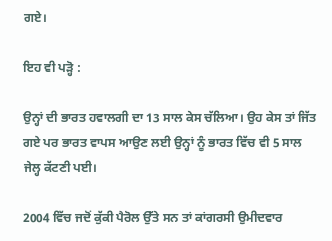ਗਏ।

ਇਹ ਵੀ ਪੜ੍ਹੋ :

ਉਨ੍ਹਾਂ ਦੀ ਭਾਰਤ ਹਵਾਲਗੀ ਦਾ 13 ਸਾਲ ਕੇਸ ਚੱਲਿਆ। ਉਹ ਕੇਸ ਤਾਂ ਜਿੱਤ ਗਏ ਪਰ ਭਾਰਤ ਵਾਪਸ ਆਉਣ ਲਈ ਉਨ੍ਹਾਂ ਨੂੰ ਭਾਰਤ ਵਿੱਚ ਵੀ 5 ਸਾਲ ਜੇਲ੍ਹ ਕੱਟਣੀ ਪਈ।

2004 ਵਿੱਚ ਜਦੋਂ ਕੁੱਕੀ ਪੈਰੋਲ ਉੱਤੇ ਸਨ ਤਾਂ ਕਾਂਗਰਸੀ ਉਮੀਦਵਾਰ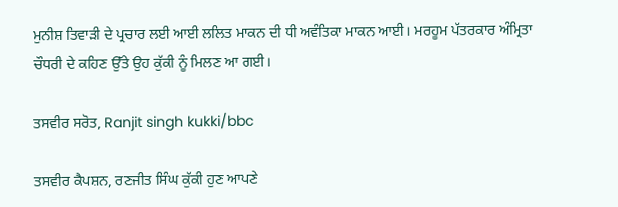ਮੁਨੀਸ਼ ਤਿਵਾੜੀ ਦੇ ਪ੍ਰਚਾਰ ਲਈ ਆਈ ਲਲਿਤ ਮਾਕਨ ਦੀ ਧੀ ਅਵੰਤਿਕਾ ਮਾਕਨ ਆਈ। ਮਰਹੂਮ ਪੱਤਰਕਾਰ ਅੰਮ੍ਰਿਤਾ ਚੌਧਰੀ ਦੇ ਕਹਿਣ ਉੱਤੇ ਉਹ ਕੁੱਕੀ ਨੂੰ ਮਿਲਣ ਆ ਗਈ।

ਤਸਵੀਰ ਸਰੋਤ, Ranjit singh kukki/bbc

ਤਸਵੀਰ ਕੈਪਸ਼ਨ, ਰਣਜੀਤ ਸਿੰਘ ਕੁੱਕੀ ਹੁਣ ਆਪਣੇ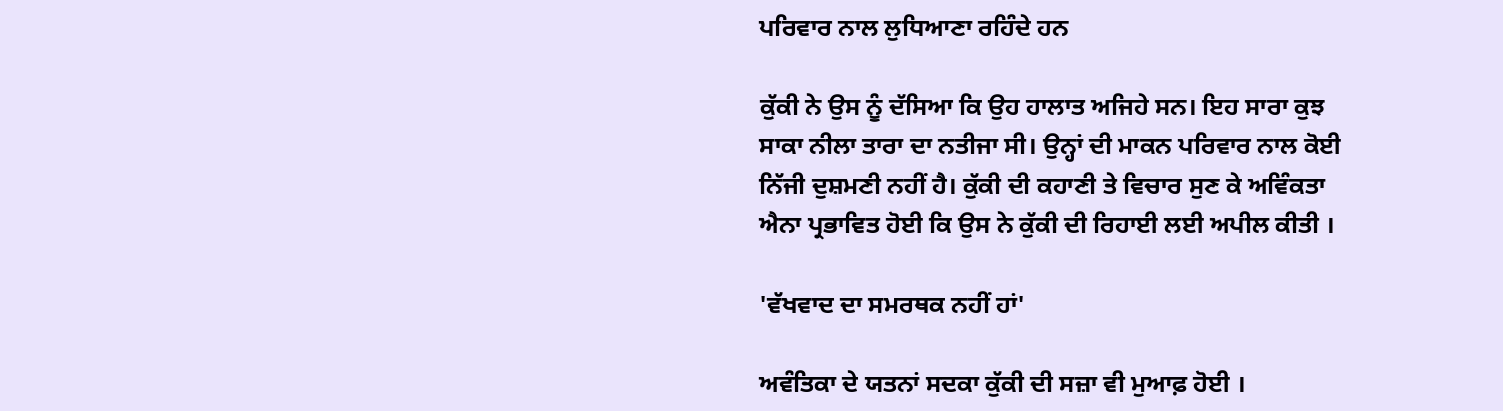ਪਰਿਵਾਰ ਨਾਲ ਲੁਧਿਆਣਾ ਰਹਿੰਦੇ ਹਨ

ਕੁੱਕੀ ਨੇ ਉਸ ਨੂੰ ਦੱਸਿਆ ਕਿ ਉਹ ਹਾਲਾਤ ਅਜਿਹੇ ਸਨ। ਇਹ ਸਾਰਾ ਕੁਝ ਸਾਕਾ ਨੀਲਾ ਤਾਰਾ ਦਾ ਨਤੀਜਾ ਸੀ। ਉਨ੍ਹਾਂ ਦੀ ਮਾਕਨ ਪਰਿਵਾਰ ਨਾਲ ਕੋਈ ਨਿੱਜੀ ਦੁਸ਼ਮਣੀ ਨਹੀਂ ਹੈ। ਕੁੱਕੀ ਦੀ ਕਹਾਣੀ ਤੇ ਵਿਚਾਰ ਸੁਣ ਕੇ ਅਵਿੰਕਤਾ ਐਨਾ ਪ੍ਰਭਾਵਿਤ ਹੋਈ ਕਿ ਉਸ ਨੇ ਕੁੱਕੀ ਦੀ ਰਿਹਾਈ ਲਈ ਅਪੀਲ ਕੀਤੀ ।

'ਵੱਖਵਾਦ ਦਾ ਸਮਰਥਕ ਨਹੀਂ ਹਾਂ'

ਅਵੰਤਿਕਾ ਦੇ ਯਤਨਾਂ ਸਦਕਾ ਕੁੱਕੀ ਦੀ ਸਜ਼ਾ ਵੀ ਮੁਆਫ਼ ਹੋਈ ।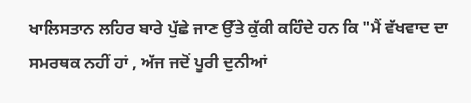ਖਾਲਿਸਤਾਨ ਲਹਿਰ ਬਾਰੇ ਪੁੱਛੇ ਜਾਣ ਉੱਤੇ ਕੁੱਕੀ ਕਹਿੰਦੇ ਹਨ ਕਿ "ਮੈਂ ਵੱਖਵਾਦ ਦਾ ਸਮਰਥਕ ਨਹੀਂ ਹਾਂ , ਅੱਜ ਜਦੋਂ ਪੂਰੀ ਦੁਨੀਆਂ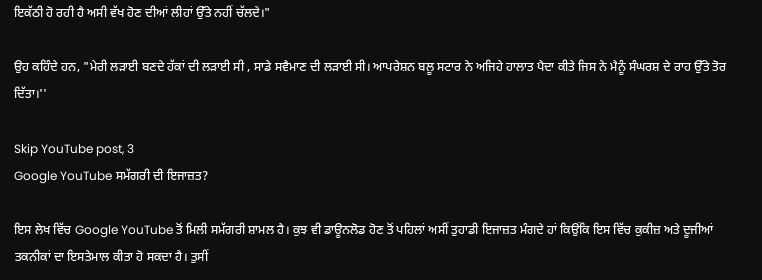ਇਕੱਠੀ ਹੋ ਰਹੀ ਹੈ ਅਸੀ ਵੱਖ ਹੋਣ ਦੀਆਂ ਲੀਹਾਂ ਉੱਤੇ ਨਹੀਂ ਚੱਲਦੇ।"

ਉਹ ਕਹਿੰਦੇ ਹਨ, "ਮੇਰੀ ਲੜਾਈ ਬਣਦੇ ਹੱਕਾਂ ਦੀ ਲੜਾਈ ਸੀ , ਸਾਡੇ ਸਵੈਮਾਣ ਦੀ ਲੜਾਈ ਸੀ। ਆਪਰੇਸ਼ਨ ਬਲੂ ਸਟਾਰ ਨੇ ਅਜਿਹੇ ਹਾਲਾਤ ਪੈਦਾ ਕੀਤੇ ਜਿਸ ਨੇ ਮੈਨੂੰ ਸੰਘਰਸ਼ ਦੇ ਰਾਹ ਉੱਤੇ ਤੋਰ ਦਿੱਤਾ।''

Skip YouTube post, 3
Google YouTube ਸਮੱਗਰੀ ਦੀ ਇਜਾਜ਼ਤ?

ਇਸ ਲੇਖ ਵਿੱਚ Google YouTube ਤੋਂ ਮਿਲੀ ਸਮੱਗਰੀ ਸ਼ਾਮਲ ਹੈ। ਕੁਝ ਵੀ ਡਾਊਨਲੋਡ ਹੋਣ ਤੋਂ ਪਹਿਲਾਂ ਅਸੀਂ ਤੁਹਾਡੀ ਇਜਾਜ਼ਤ ਮੰਗਦੇ ਹਾਂ ਕਿਉਂਕਿ ਇਸ ਵਿੱਚ ਕੁਕੀਜ਼ ਅਤੇ ਦੂਜੀਆਂ ਤਕਨੀਕਾਂ ਦਾ ਇਸਤੇਮਾਲ ਕੀਤਾ ਹੋ ਸਕਦਾ ਹੈ। ਤੁਸੀਂ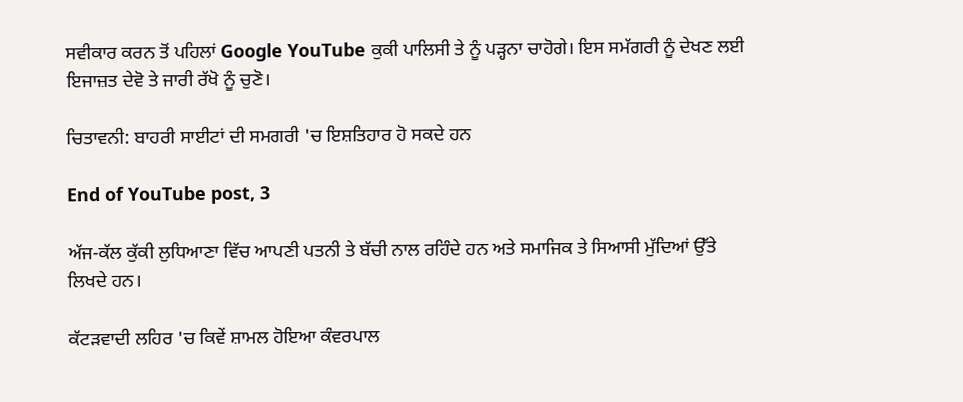ਸਵੀਕਾਰ ਕਰਨ ਤੋਂ ਪਹਿਲਾਂ Google YouTube ਕੁਕੀ ਪਾਲਿਸੀ ਤੇ ਨੂੰ ਪੜ੍ਹਨਾ ਚਾਹੋਗੇ। ਇਸ ਸਮੱਗਰੀ ਨੂੰ ਦੇਖਣ ਲਈ ਇਜਾਜ਼ਤ ਦੇਵੋ ਤੇ ਜਾਰੀ ਰੱਖੋ ਨੂੰ ਚੁਣੋ।

ਚਿਤਾਵਨੀ: ਬਾਹਰੀ ਸਾਈਟਾਂ ਦੀ ਸਮਗਰੀ 'ਚ ਇਸ਼ਤਿਹਾਰ ਹੋ ਸਕਦੇ ਹਨ

End of YouTube post, 3

ਅੱਜ-ਕੱਲ ਕੁੱਕੀ ਲੁਧਿਆਣਾ ਵਿੱਚ ਆਪਣੀ ਪਤਨੀ ਤੇ ਬੱਚੀ ਨਾਲ ਰਹਿੰਦੇ ਹਨ ਅਤੇ ਸਮਾਜਿਕ ਤੇ ਸਿਆਸੀ ਮੁੱਦਿਆਂ ਉੱਤੇ ਲਿਖਦੇ ਹਨ।

ਕੱਟੜਵਾਦੀ ਲਹਿਰ 'ਚ ਕਿਵੇਂ ਸ਼ਾਮਲ ਹੋਇਆ ਕੰਵਰਪਾਲ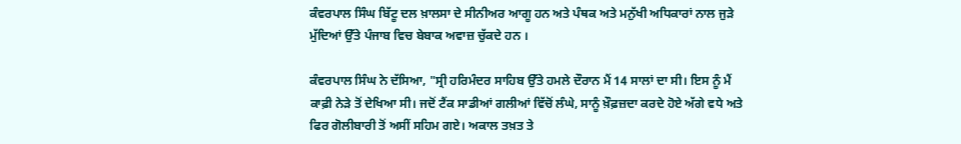ਕੰਵਰਪਾਲ ਸਿੰਘ ਬਿੱਟੂ ਦਲ ਖ਼ਾਲਸਾ ਦੇ ਸੀਨੀਅਰ ਆਗੂ ਹਨ ਅਤੇ ਪੰਥਕ ਅਤੇ ਮਨੁੱਖੀ ਅਧਿਕਾਰਾਂ ਨਾਲ ਜੁੜੇ ਮੁੱਦਿਆਂ ਉੱਤੇ ਪੰਜਾਬ ਵਿਚ ਬੇਬਾਕ ਅਵਾਜ਼ ਚੁੱਕਦੇ ਹਨ ।

ਕੰਵਰਪਾਲ ਸਿੰਘ ਨੇ ਦੱਸਿਆ, "ਸ੍ਰੀ ਹਰਿਮੰਦਰ ਸਾਹਿਬ ਉੱਤੇ ਹਮਲੇ ਦੌਰਾਨ ਮੈਂ 14 ਸਾਲਾਂ ਦਾ ਸੀ। ਇਸ ਨੂੰ ਮੈਂ ਕਾਫ਼ੀ ਨੇੜੇ ਤੋਂ ਦੇਖਿਆ ਸੀ। ਜਦੋਂ ਟੈਂਕ ਸਾਡੀਆਂ ਗਲੀਆਂ ਵਿੱਚੋਂ ਲੰਘੇ, ਸਾਨੂੰ ਖ਼ੌਫ਼ਜ਼ਦਾ ਕਰਦੇ ਹੋਏ ਅੱਗੇ ਵਧੇ ਅਤੇ ਫਿਰ ਗੋਲੀਬਾਰੀ ਤੋਂ ਅਸੀਂ ਸਹਿਮ ਗਏ। ਅਕਾਲ ਤਖ਼ਤ ਤੇ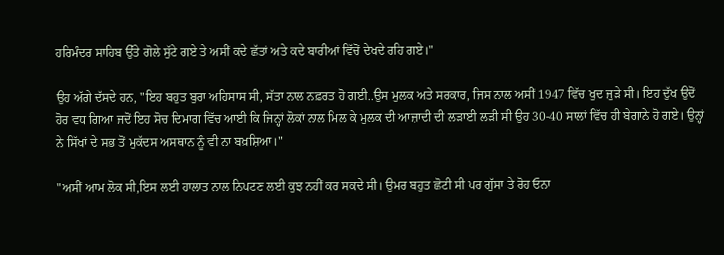ਹਰਿਮੰਦਰ ਸਾਹਿਬ ਉੱਤੇ ਗੋਲੇ ਸੁੱਟੇ ਗਏ ਤੇ ਅਸੀਂ ਕਦੇ ਛੱਤਾਂ ਅਤੇ ਕਦੇ ਬਾਰੀਆਂ ਵਿੱਚੋਂ ਦੇਖਦੇ ਰਹਿ ਗਏ।"

ਉਹ ਅੱਗੇ ਦੱਸਦੇ ਹਨ, "ਇਹ ਬਹੁਤ ਬੁਰਾ ਅਹਿਸਾਸ ਸੀ, ਸੱਤਾ ਨਾਲ ਨਫ਼ਰਤ ਹੋ ਗਈ..ਉਸ ਮੁਲਕ ਅਤੇ ਸਰਕਾਰ, ਜਿਸ ਨਾਲ ਅਸੀਂ 1947 ਵਿੱਚ ਖੁਦ ਜੁੜੇ ਸੀ। ਇਹ ਦੁੱਖ ਉਦੋਂ ਹੋਰ ਵਧ ਗਿਆ ਜਦੋਂ ਇਹ ਸੋਚ ਦਿਮਾਗ ਵਿੱਚ ਆਈ ਕਿ ਜਿਨ੍ਹਾਂ ਲੋਕਾਂ ਨਾਲ ਮਿਲ ਕੇ ਮੁਲਕ ਦੀ ਆਜ਼ਾਦੀ ਦੀ ਲੜਾਈ ਲੜੀ ਸੀ ਉਹ 30-40 ਸਾਲਾਂ ਵਿੱਚ ਹੀ ਬੇਗਾਨੇ ਹੋ ਗਏ। ਉਨ੍ਹਾਂ ਨੇ ਸਿੱਖਾਂ ਦੇ ਸਭ ਤੋਂ ਮੁਕੱਦਸ ਅਸਥਾਨ ਨੂੰ ਵੀ ਨਾ ਬਖ਼ਸ਼ਿਆ।"

"ਅਸੀਂ ਆਮ ਲੋਕ ਸੀ,ਇਸ ਲਈ ਹਾਲਾਤ ਨਾਲ ਨਿਪਟਣ ਲਈ ਕੁਝ ਨਹੀਂ ਕਰ ਸਕਦੇ ਸੀ। ਉਮਰ ਬਹੁਤ ਛੋਟੀ ਸੀ ਪਰ ਗੁੱਸਾ ਤੇ ਰੋਹ ਓਨਾ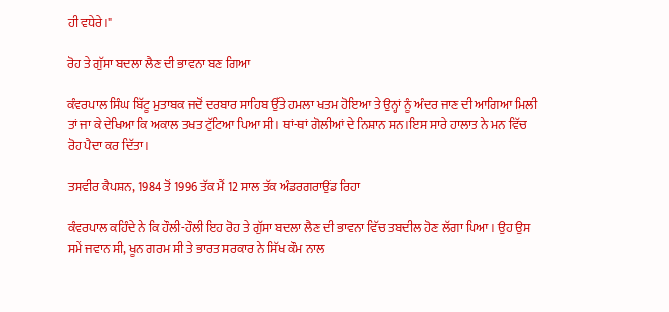ਹੀ ਵਧੇਰੇ।"

ਰੋਹ ਤੇ ਗੁੱਸਾ ਬਦਲਾ ਲੈਣ ਦੀ ਭਾਵਨਾ ਬਣ ਗਿਆ

ਕੰਵਰਪਾਲ ਸਿੰਘ ਬਿੱਟੂ ਮੁਤਾਬਕ ਜਦੋਂ ਦਰਬਾਰ ਸਾਹਿਬ ਉੱਤੇ ਹਮਲਾ ਖਤਮ ਹੋਇਆ ਤੇ ਉਨ੍ਹਾਂ ਨੂੰ ਅੰਦਰ ਜਾਣ ਦੀ ਆਗਿਆ ਮਿਲੀ ਤਾਂ ਜਾ ਕੇ ਦੇਖਿਆ ਕਿ ਅਕਾਲ ਤਖਤ ਟੁੱਟਿਆ ਪਿਆ ਸੀ। ਥਾਂ-ਥਾਂ ਗੋਲੀਆਂ ਦੇ ਨਿਸ਼ਾਨ ਸਨ।ਇਸ ਸਾਰੇ ਹਾਲਾਤ ਨੇ ਮਨ ਵਿੱਚ ਰੋਹ ਪੈਦਾ ਕਰ ਦਿੱਤਾ।

ਤਸਵੀਰ ਕੈਪਸ਼ਨ, 1984 ਤੋਂ 1996 ਤੱਕ ਮੈਂ 12 ਸਾਲ ਤੱਕ ਅੰਡਰਗਰਾਉਂਡ ਰਿਹਾ

ਕੰਵਰਪਾਲ ਕਹਿੰਦੇ ਨੇ ਕਿ ਹੌਲੀ-ਹੌਲੀ ਇਹ ਰੋਹ ਤੇ ਗੁੱਸਾ ਬਦਲਾ ਲੈਣ ਦੀ ਭਾਵਨਾ ਵਿੱਚ ਤਬਦੀਲ ਹੋਣ ਲੱਗਾ ਪਿਆ। ਉਹ ਉਸ ਸਮੇਂ ਜਵਾਨ ਸੀ, ਖੂਨ ਗਰਮ ਸੀ ਤੇ ਭਾਰਤ ਸਰਕਾਰ ਨੇ ਸਿੱਖ ਕੌਮ ਨਾਲ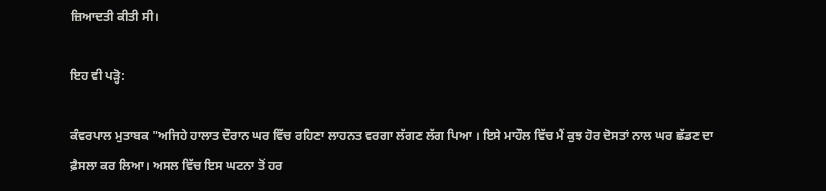ਜ਼ਿਆਦਤੀ ਕੀਤੀ ਸੀ।

ਇਹ ਵੀ ਪੜ੍ਹੋ:

ਕੰਵਰਪਾਲ ਮੁਤਾਬਕ "ਅਜਿਹੇ ਹਾਲਾਤ ਦੌਰਾਨ ਘਰ ਵਿੱਚ ਰਹਿਣਾ ਲਾਹਨਤ ਵਰਗਾ ਲੱਗਣ ਲੱਗ ਪਿਆ । ਇਸੇ ਮਾਹੌਲ ਵਿੱਚ ਮੈਂ ਕੁਝ ਹੋਰ ਦੋਸਤਾਂ ਨਾਲ ਘਰ ਛੱਡਣ ਦਾ ਫ਼ੈਸਲਾ ਕਰ ਲਿਆ। ਅਸਲ ਵਿੱਚ ਇਸ ਘਟਨਾ ਤੋਂ ਹਰ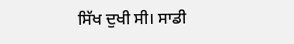ਸਿੱਖ ਦੁਖੀ ਸੀ। ਸਾਡੀ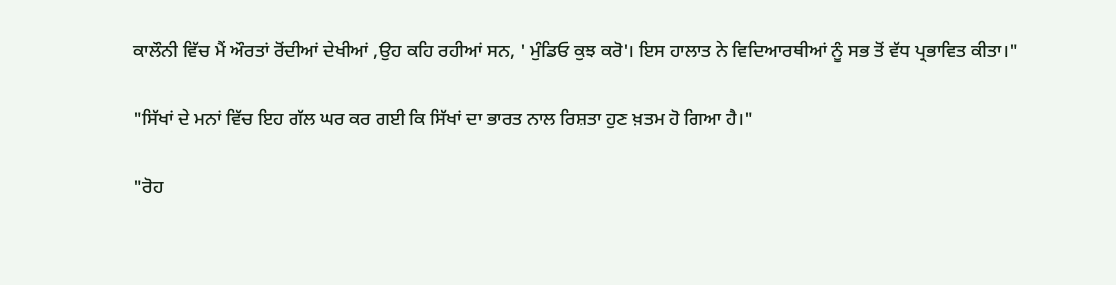ਕਾਲੌਨੀ ਵਿੱਚ ਮੈਂ ਔਰਤਾਂ ਰੋਂਦੀਆਂ ਦੇਖੀਆਂ ,ਉਹ ਕਹਿ ਰਹੀਆਂ ਸਨ, ' ਮੁੰਡਿਓ ਕੁਝ ਕਰੋ'। ਇਸ ਹਾਲਾਤ ਨੇ ਵਿਦਿਆਰਥੀਆਂ ਨੂੰ ਸਭ ਤੋਂ ਵੱਧ ਪ੍ਰਭਾਵਿਤ ਕੀਤਾ।"

"ਸਿੱਖਾਂ ਦੇ ਮਨਾਂ ਵਿੱਚ ਇਹ ਗੱਲ ਘਰ ਕਰ ਗਈ ਕਿ ਸਿੱਖਾਂ ਦਾ ਭਾਰਤ ਨਾਲ ਰਿਸ਼ਤਾ ਹੁਣ ਖ਼ਤਮ ਹੋ ਗਿਆ ਹੈ।"

"ਰੋਹ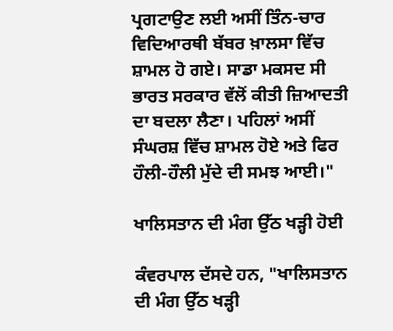ਪ੍ਰਗਟਾਉਣ ਲਈ ਅਸੀਂ ਤਿੰਨ-ਚਾਰ ਵਿਦਿਆਰਥੀ ਬੱਬਰ ਖ਼ਾਲਸਾ ਵਿੱਚ ਸ਼ਾਮਲ ਹੋ ਗਏ। ਸਾਡਾ ਮਕਸਦ ਸੀ ਭਾਰਤ ਸਰਕਾਰ ਵੱਲੋਂ ਕੀਤੀ ਜ਼ਿਆਦਤੀ ਦਾ ਬਦਲਾ ਲੈਣਾ। ਪਹਿਲਾਂ ਅਸੀਂ ਸੰਘਰਸ਼ ਵਿੱਚ ਸ਼ਾਮਲ ਹੋਏ ਅਤੇ ਫਿਰ ਹੌਲੀ-ਹੌਲੀ ਮੁੱਦੇ ਦੀ ਸਮਝ ਆਈ।"

ਖਾਲਿਸਤਾਨ ਦੀ ਮੰਗ ਉੱਠ ਖੜ੍ਹੀ ਹੋਈ

ਕੰਵਰਪਾਲ ਦੱਸਦੇ ਹਨ, "ਖਾਲਿਸਤਾਨ ਦੀ ਮੰਗ ਉੱਠ ਖੜ੍ਹੀ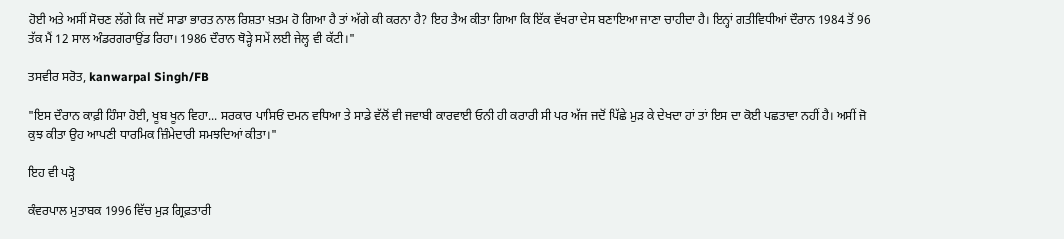ਹੋਈ ਅਤੇ ਅਸੀਂ ਸੋਚਣ ਲੱਗੇ ਕਿ ਜਦੋਂ ਸਾਡਾ ਭਾਰਤ ਨਾਲ ਰਿਸ਼ਤਾ ਖ਼ਤਮ ਹੋ ਗਿਆ ਹੈ ਤਾਂ ਅੱਗੇ ਕੀ ਕਰਨਾ ਹੈ? ਇਹ ਤੈਅ ਕੀਤਾ ਗਿਆ ਕਿ ਇੱਕ ਵੱਖਰਾ ਦੇਸ ਬਣਾਇਆ ਜਾਣਾ ਚਾਹੀਦਾ ਹੈ। ਇਨ੍ਹਾਂ ਗਤੀਵਿਧੀਆਂ ਦੌਰਾਨ 1984 ਤੋਂ 96 ਤੱਕ ਮੈਂ 12 ਸਾਲ ਅੰਡਰਗਰਾਉਂਡ ਰਿਹਾ। 1986 ਦੌਰਾਨ ਥੋੜ੍ਹੇ ਸਮੇਂ ਲਈ ਜੇਲ੍ਹ ਵੀ ਕੱਟੀ।"

ਤਸਵੀਰ ਸਰੋਤ, kanwarpal Singh/FB

"ਇਸ ਦੌਰਾਨ ਕਾਫ਼ੀ ਹਿੰਸਾ ਹੋਈ, ਖੂਬ ਖੂਨ ਵਿਹਾ... ਸਰਕਾਰ ਪਾਸਿਓਂ ਦਮਨ ਵਧਿਆ ਤੇ ਸਾਡੇ ਵੱਲੋਂ ਵੀ ਜਵਾਬੀ ਕਾਰਵਾਈ ਓਨੀ ਹੀ ਕਰਾਰੀ ਸੀ ਪਰ ਅੱਜ ਜਦੋਂ ਪਿੱਛੇ ਮੁੜ ਕੇ ਦੇਖਦਾ ਹਾਂ ਤਾਂ ਇਸ ਦਾ ਕੋਈ ਪਛਤਾਵਾ ਨਹੀਂ ਹੈ। ਅਸੀਂ ਜੋ ਕੁਝ ਕੀਤਾ ਉਹ ਆਪਣੀ ਧਾਰਮਿਕ ਜ਼ਿੰਮੇਦਾਰੀ ਸਮਝਦਿਆਂ ਕੀਤਾ।"

ਇਹ ਵੀ ਪੜ੍ਹੋ

ਕੰਵਰਪਾਲ ਮੁਤਾਬਕ 1996 ਵਿੱਚ ਮੁੜ ਗ੍ਰਿਫ਼ਤਾਰੀ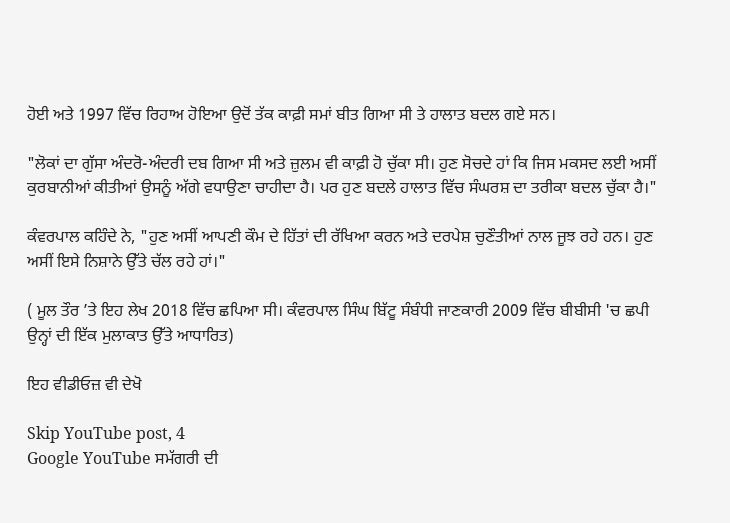ਹੋਈ ਅਤੇ 1997 ਵਿੱਚ ਰਿਹਾਅ ਹੋਇਆ ਉਦੋਂ ਤੱਕ ਕਾਫ਼ੀ ਸਮਾਂ ਬੀਤ ਗਿਆ ਸੀ ਤੇ ਹਾਲਾਤ ਬਦਲ ਗਏ ਸਨ।

"ਲੋਕਾਂ ਦਾ ਗੁੱਸਾ ਅੰਦਰੋ-ਅੰਦਰੀ ਦਬ ਗਿਆ ਸੀ ਅਤੇ ਜ਼ੁਲਮ ਵੀ ਕਾਫ਼ੀ ਹੋ ਚੁੱਕਾ ਸੀ। ਹੁਣ ਸੋਚਦੇ ਹਾਂ ਕਿ ਜਿਸ ਮਕਸਦ ਲਈ ਅਸੀਂ ਕੁਰਬਾਨੀਆਂ ਕੀਤੀਆਂ ਉਸਨੂੰ ਅੱਗੇ ਵਧਾਉਣਾ ਚਾਹੀਦਾ ਹੈ। ਪਰ ਹੁਣ ਬਦਲੇ ਹਾਲਾਤ ਵਿੱਚ ਸੰਘਰਸ਼ ਦਾ ਤਰੀਕਾ ਬਦਲ ਚੁੱਕਾ ਹੈ।"

ਕੰਵਰਪਾਲ ਕਹਿੰਦੇ ਨੇ, "ਹੁਣ ਅਸੀਂ ਆਪਣੀ ਕੌਮ ਦੇ ਹਿੱਤਾਂ ਦੀ ਰੱਖਿਆ ਕਰਨ ਅਤੇ ਦਰਪੇਸ਼ ਚੁਣੌਤੀਆਂ ਨਾਲ ਜੂਝ ਰਹੇ ਹਨ। ਹੁਣ ਅਸੀਂ ਇਸੇ ਨਿਸ਼ਾਨੇ ਉੱਤੇ ਚੱਲ ਰਹੇ ਹਾਂ।"

( ਮੂਲ ਤੌਰ ’ਤੇ ਇਹ ਲੇਖ 2018 ਵਿੱਚ ਛਪਿਆ ਸੀ। ਕੰਵਰਪਾਲ ਸਿੰਘ ਬਿੱਟੂ ਸੰਬੰਧੀ ਜਾਣਕਾਰੀ 2009 ਵਿੱਚ ਬੀਬੀਸੀ 'ਚ ਛਪੀ ਉਨ੍ਹਾਂ ਦੀ ਇੱਕ ਮੁਲਾਕਾਤ ਉੱਤੇ ਆਧਾਰਿਤ)

ਇਹ ਵੀਡੀਓਜ਼ ਵੀ ਦੇਖੋ

Skip YouTube post, 4
Google YouTube ਸਮੱਗਰੀ ਦੀ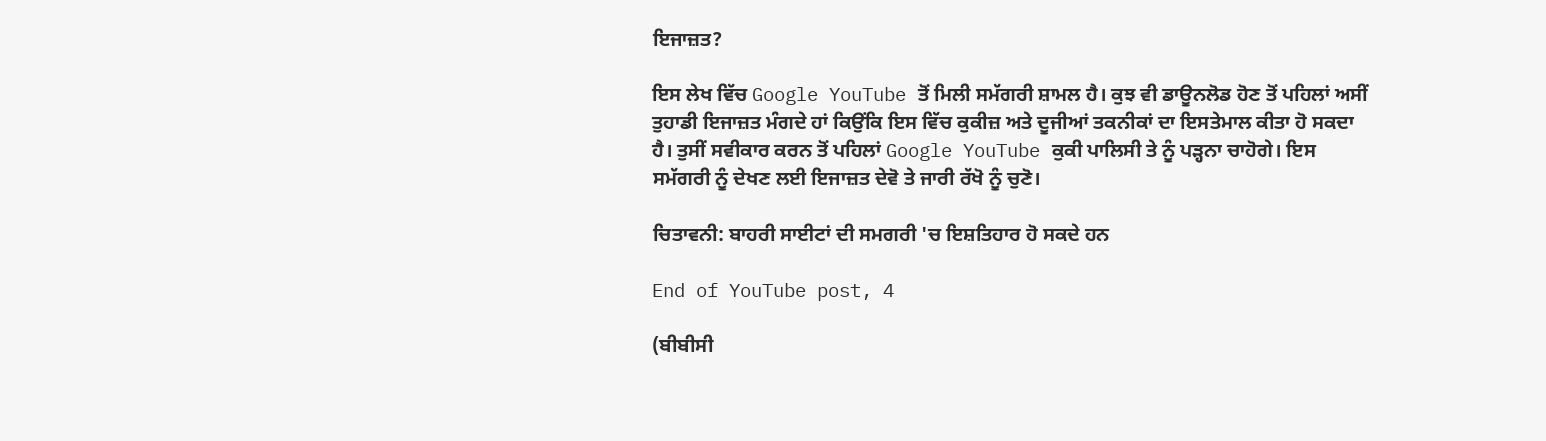ਇਜਾਜ਼ਤ?

ਇਸ ਲੇਖ ਵਿੱਚ Google YouTube ਤੋਂ ਮਿਲੀ ਸਮੱਗਰੀ ਸ਼ਾਮਲ ਹੈ। ਕੁਝ ਵੀ ਡਾਊਨਲੋਡ ਹੋਣ ਤੋਂ ਪਹਿਲਾਂ ਅਸੀਂ ਤੁਹਾਡੀ ਇਜਾਜ਼ਤ ਮੰਗਦੇ ਹਾਂ ਕਿਉਂਕਿ ਇਸ ਵਿੱਚ ਕੁਕੀਜ਼ ਅਤੇ ਦੂਜੀਆਂ ਤਕਨੀਕਾਂ ਦਾ ਇਸਤੇਮਾਲ ਕੀਤਾ ਹੋ ਸਕਦਾ ਹੈ। ਤੁਸੀਂ ਸਵੀਕਾਰ ਕਰਨ ਤੋਂ ਪਹਿਲਾਂ Google YouTube ਕੁਕੀ ਪਾਲਿਸੀ ਤੇ ਨੂੰ ਪੜ੍ਹਨਾ ਚਾਹੋਗੇ। ਇਸ ਸਮੱਗਰੀ ਨੂੰ ਦੇਖਣ ਲਈ ਇਜਾਜ਼ਤ ਦੇਵੋ ਤੇ ਜਾਰੀ ਰੱਖੋ ਨੂੰ ਚੁਣੋ।

ਚਿਤਾਵਨੀ: ਬਾਹਰੀ ਸਾਈਟਾਂ ਦੀ ਸਮਗਰੀ 'ਚ ਇਸ਼ਤਿਹਾਰ ਹੋ ਸਕਦੇ ਹਨ

End of YouTube post, 4

(ਬੀਬੀਸੀ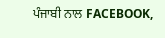ਪੰਜਾਬੀ ਨਾਲ FACEBOOK,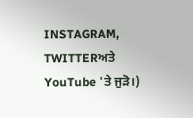INSTAGRAM, TWITTERਅਤੇ YouTube 'ਤੇ ਜੁੜੋ।)